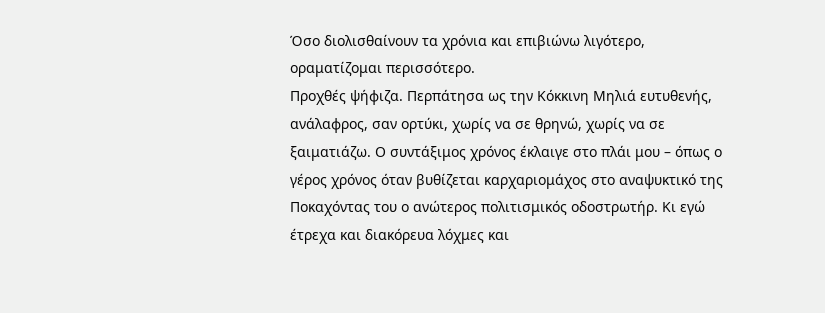Όσο διολισθαίνουν τα χρόνια και επιβιώνω λιγότερο, οραματίζομαι περισσότερο.
Προχθές ψήφιζα. Περπάτησα ως την Κόκκινη Μηλιά ευτυθενής, ανάλαφρος, σαν ορτύκι, χωρίς να σε θρηνώ, χωρίς να σε ξαιματιάζω. Ο συντάξιμος χρόνος έκλαιγε στο πλάι μου – όπως ο γέρος χρόνος όταν βυθίζεται καρχαριομάχος στο αναψυκτικό της Ποκαχόντας του ο ανώτερος πολιτισμικός οδοστρωτήρ. Κι εγώ έτρεχα και διακόρευα λόχμες και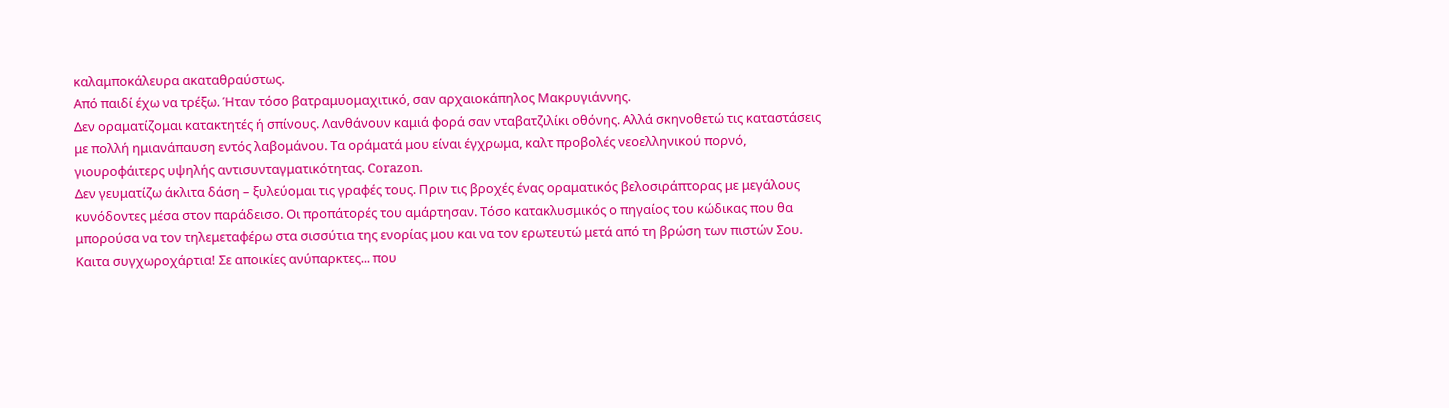καλαμποκάλευρα ακαταθραύστως.
Από παιδί έχω να τρέξω. Ήταν τόσο βατραμυομαχιτικό, σαν αρχαιοκάπηλος Μακρυγιάννης.
Δεν οραματίζομαι κατακτητές ή σπίνους. Λανθάνουν καμιά φορά σαν νταβατζιλίκι οθόνης. Αλλά σκηνοθετώ τις καταστάσεις με πολλή ημιανάπαυση εντός λαβομάνου. Τα οράματά μου είναι έγχρωμα, καλτ προβολές νεοελληνικού πορνό, γιουροφάιτερς υψηλής αντισυνταγματικότητας. Corazon.
Δεν γευματίζω άκλιτα δάση – ξυλεύομαι τις γραφές τους. Πριν τις βροχές ένας οραματικός βελοσιράπτορας με μεγάλους κυνόδοντες μέσα στον παράδεισο. Οι προπάτορές του αμάρτησαν. Τόσο κατακλυσμικός ο πηγαίος του κώδικας που θα μπορούσα να τον τηλεμεταφέρω στα σισσύτια της ενορίας μου και να τον ερωτευτώ μετά από τη βρώση των πιστών Σου.
Καιτα συγχωροχάρτια! Σε αποικίες ανύπαρκτες... που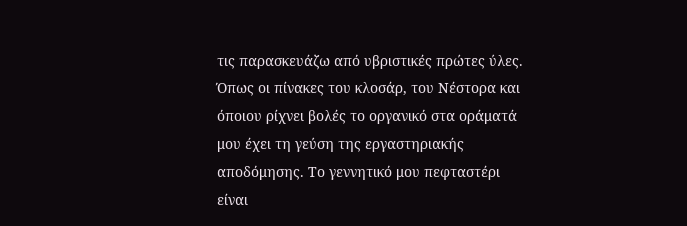τις παρασκευάζω από υβριστικές πρώτες ύλες.
Όπως οι πίνακες του κλοσάρ, του Νέστορα και όποιου ρίχνει βολές το οργανικό στα οράματά μου έχει τη γεύση της εργαστηριακής αποδόμησης. Το γεννητικό μου πεφταστέρι είναι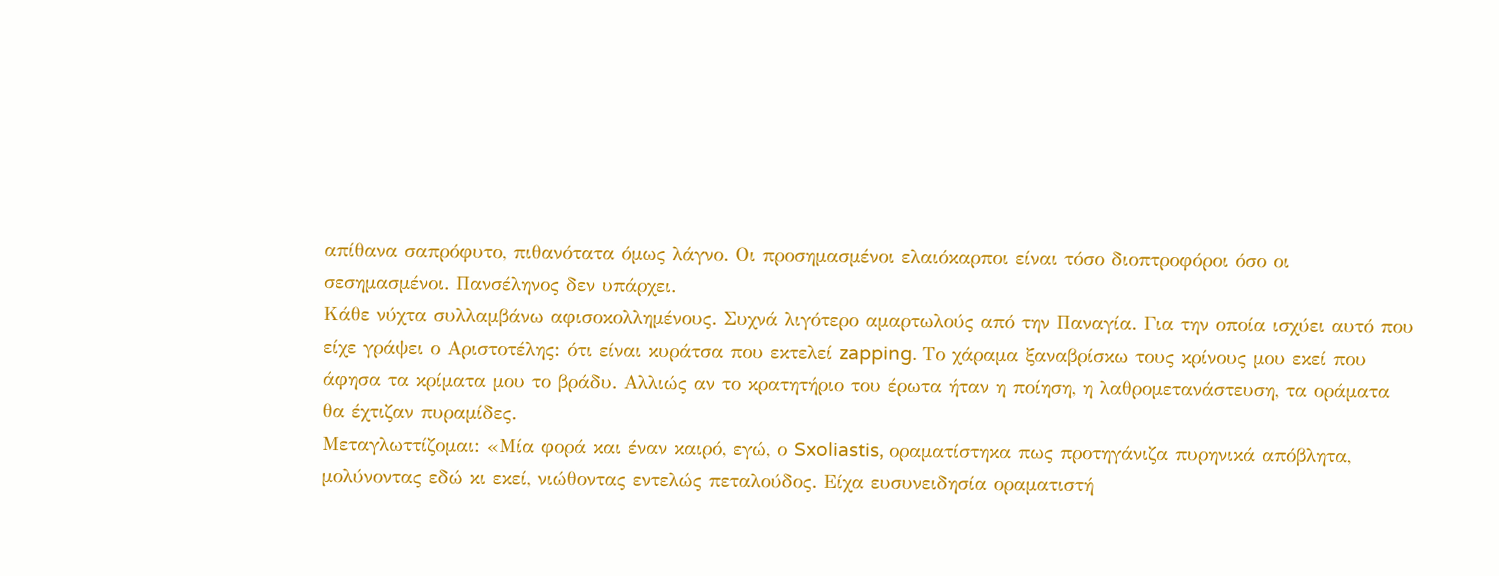απίθανα σαπρόφυτο, πιθανότατα όμως λάγνο. Οι προσημασμένοι ελαιόκαρποι είναι τόσο διοπτροφόροι όσο οι σεσημασμένοι. Πανσέληνος δεν υπάρχει.
Κάθε νύχτα συλλαμβάνω αφισοκολλημένους. Συχνά λιγότερο αμαρτωλούς από την Παναγία. Για την οποία ισχύει αυτό που είχε γράψει ο Αριστοτέλης: ότι είναι κυράτσα που εκτελεί zapping. Το χάραμα ξαναβρίσκω τους κρίνους μου εκεί που άφησα τα κρίματα μου το βράδυ. Αλλιώς αν το κρατητήριο του έρωτα ήταν η ποίηση, η λαθρομετανάστευση, τα οράματα θα έχτιζαν πυραμίδες.
Μεταγλωττίζομαι: «Μία φορά και έναν καιρό, εγώ, ο Sxoliastis, οραματίστηκα πως προτηγάνιζα πυρηνικά απόβλητα, μολύνοντας εδώ κι εκεί, νιώθοντας εντελώς πεταλούδος. Είχα ευσυνειδησία οραματιστή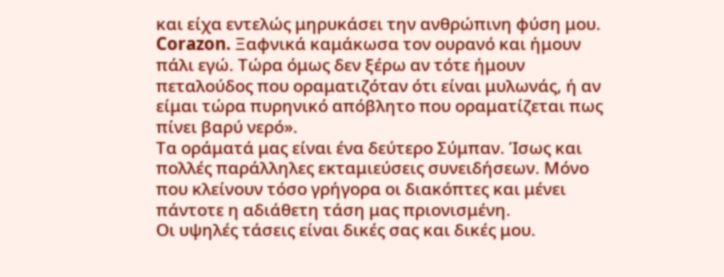και είχα εντελώς μηρυκάσει την ανθρώπινη φύση μου. Corazon. Ξαφνικά καμάκωσα τον ουρανό και ήμουν πάλι εγώ. Τώρα όμως δεν ξέρω αν τότε ήμουν πεταλούδος που οραματιζόταν ότι είναι μυλωνάς, ή αν είμαι τώρα πυρηνικό απόβλητο που οραματίζεται πως πίνει βαρύ νερό».
Τα οράματά μας είναι ένα δεύτερο Σύμπαν. Ίσως και πολλές παράλληλες εκταμιεύσεις συνειδήσεων. Μόνο που κλείνουν τόσο γρήγορα οι διακόπτες και μένει πάντοτε η αδιάθετη τάση μας πριονισμένη.
Οι υψηλές τάσεις είναι δικές σας και δικές μου.